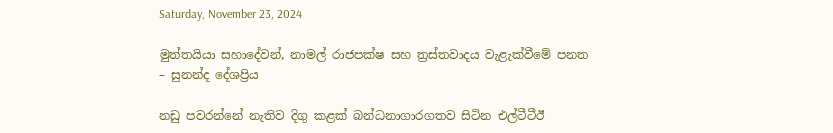Saturday, November 23, 2024

මුත්තයියා සහාදේවන්, නාමල් රාජපක්ෂ සහ ත්‍රස්තවාදය වැළැක්වීමේ පනත – සුනන්ද දේශප්‍රිය

නඩු පවරන්නේ නැතිව දිගු කළක් බන්ධනාගාරගතව සිටින එල්ටීටීඊ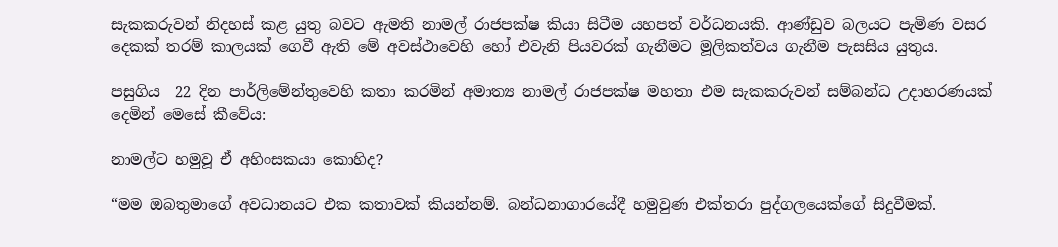සැකකරුවන් නිදහස් කළ යුතු බවට ඇමති නාමල් රාජපක්ෂ කියා සිටීම යහපත් වර්ධනයකි. ආණ්ඩුව බලයට පැමිණ වසර දෙකක් තරම් කාලයක් ගෙවී ඇති මේ අවස්ථාවෙහි හෝ එවැනි පියවරක් ගැනීමට මූලිකත්වය ගැනීම පැසසිය යුතුය.

පසුගිය  22 දින පාර්ලිමේන්තුවෙහි කතා කරමින් අමාත්‍ය නාමල් රාජපක්ෂ මහතා එම සැකකරුවන් සම්බන්ධ උදාහරණයක්  දෙමින් මෙසේ කීවේය:

නාමල්ට හමුවූ ඒ අහිංසකයා කොහිද?

“මම ඔබතුමාගේ අවධානයට එක කතාවක් කියන්නම්. බන්ධනාගාරයේදී හමුවුණ එක්තරා පුද්ගලයෙක්ගේ සිදුවීමක්.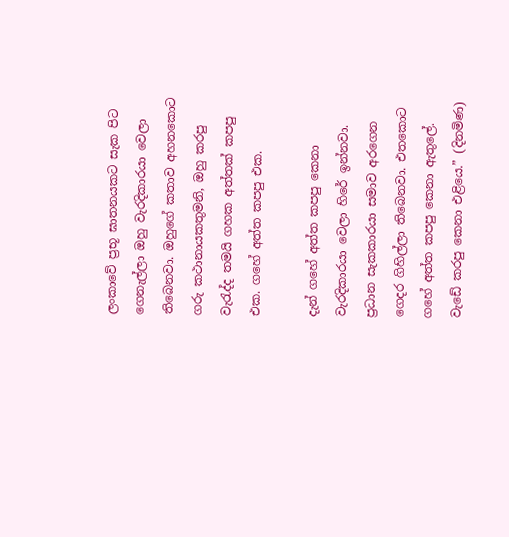ලංකාවේ ප්‍රභූ ඝාතනයකට සැක පිට ගෙනැල්ලා ඔහු වැරදිකාරයා වෙලා තිබෙනවා. ඔහුගේ කතාව අහනකොට ගරු කථානායකතුමනි, ඔහු කරපු වැරැද්ද තමයි ගහක අත්තක් කපපු එක. ගහේ අත්ත කපපු එක.

දැන් ගහේ අත්ත කපපු කෙනා වැරදිකාරයා වෙලා හිරේ ඉන්නවා. ප්‍රධාන සැකකාරයා සමාව අරගෙන ගෙදර ගිහිල්ලා තිබෙනවා. එතකොට ගහේ අත්ත කපපු කෙනා ඇතුලේ. වැඩේ කරපු කෙනා එළියෙ.” (දිනමිණ)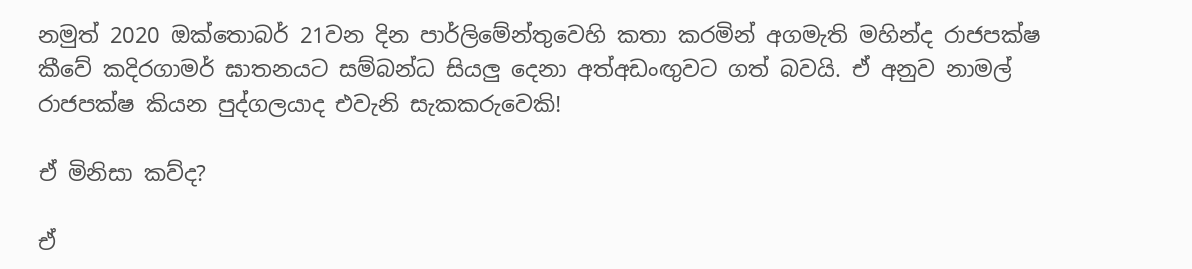නමුත් 2020 ඔක්තොබර් 21වන දින පාර්ලිමේන්තුවෙහි කතා කරමින් අගමැති මහින්ද රාජපක්ෂ කීවේ කදිරගාමර් ඝාතනයට සම්බන්ධ සියලු දෙනා අත්අඩංඟුවට ගත් බවයි. ඒ අනුව නාමල් රාජපක්ෂ කියන පුද්ගලයාද එවැනි සැකකරුවෙකි!

ඒ මිනිසා කව්ද?

ඒ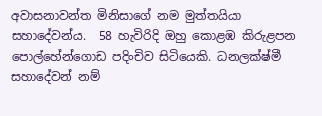අවාසනාවන්ත මිනිසාගේ නම මුත්තයියා සහාදේවන්ය.  58 හැවිරිදි ඔහු කොළඹ කිරුළපන පොල්හේන්ගොඩ පදිංචිව සිටියෙකි. ධනලක්ෂ්මී සහාදේවන් නම්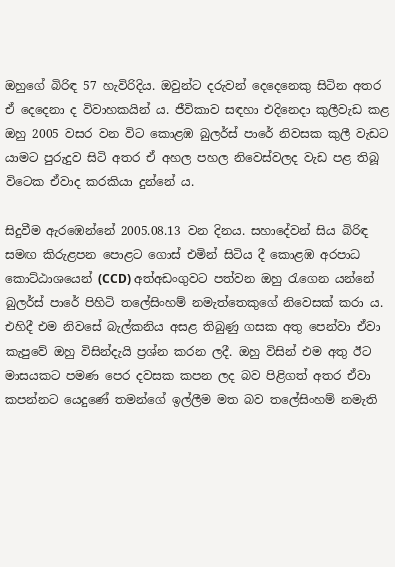ඔහුගේ බිරිඳ 57 හැවිරිදිය. ඔවුන්ට දරුවන් දෙදෙනෙකු සිටින අතර ඒ දෙදෙනා ද විවාහකයින් ය. ජීවිකාව සඳහා එදිනෙදා කුලීවැඩ කළ ඔහු 2005 වසර වන විට කොළඹ බුලර්ස් පාරේ නිවසක කුලී වැඩට යාමට පුරුදුව සිටි අතර ඒ අහල පහල නිවෙස්වලද වැඩ පළ තිබූ විටෙක ඒවාද කරකියා දුන්නේ ය.

සිදුවීම ඇරඹෙන්නේ 2005.08.13 වන දිනය. සහාදේවන් සිය බිරිඳ සමඟ කිරුළපන පොළට ගොස් එමින් සිටිය දී කොළඹ අරපාධ කොට්ඨාශයෙන් (CCD) අත්අඩංගුවට පත්වන ඔහු රැගෙන යන්නේ බුලර්ස් පාරේ පිහිටි තලේසිංහම් නමැත්තෙකුගේ නිවෙසක් කරා ය. එහිදී එම නිවසේ බැල්කනිය අසළ තිබුණු ගසක අතු පෙන්වා ඒවා කැපුවේ ඔහු විසින්දැයි ප්‍රශ්න කරන ලදී. ඔහු විසින් එම අතු ඊට මාසයකට පමණ පෙර දවසක කපන ලද බව පිළිගත් අතර ඒවා කපන්නට යෙදුණේ තමන්ගේ ඉල්ලීම මත බව තලේසිංහම් නමැති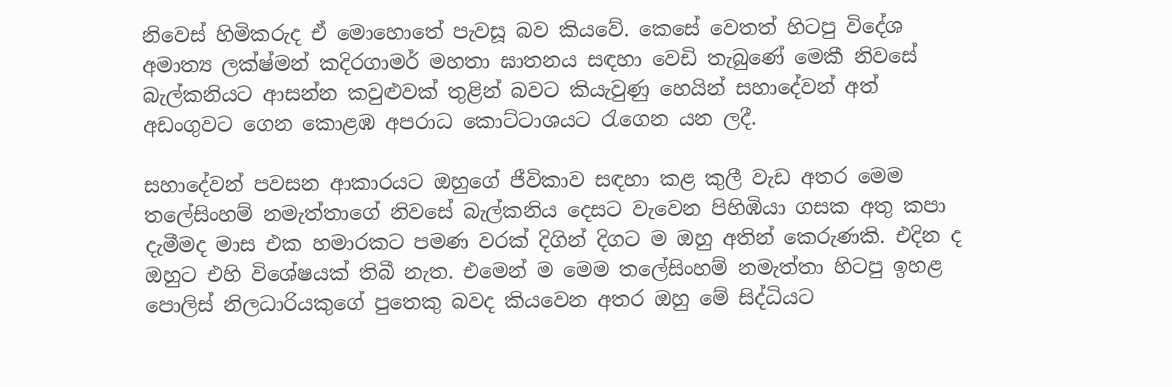නිවෙස් හිමිකරුද ඒ මොහොතේ පැවසූ බව කියවේ. කෙසේ වෙතත් හිටපු විදේශ අමාත්‍ය ලක්ෂ්මන් කදිරගාමර් මහතා ඝාතනය සඳහා වෙඩි තැබුණේ මෙකී නිවසේ බැල්කනියට ආසන්න කවුළුවක් තුළින් බවට කියැවුණු හෙයින් සහාදේවන් අත් අඩංගුවට ගෙන කොළඹ අපරාධ කොට්ටාශයට රැගෙන යන ලදී.

සහාදේවන් පවසන ආකාරයට ඔහුගේ ජීවිකාව සඳහා කළ කුලී වැඩ අතර මෙම තලේසිංහම් නමැත්තාගේ නිවසේ බැල්කනිය දෙසට වැවෙන පිහිඹියා ගසක අතු කපා දැමීමද මාස එක හමාරකට පමණ වරක් දිගින් දිගට ම ඔහු අතින් කෙරුණකි. එදින ද ඔහුට එහි විශේෂයක් තිබී නැත. එමෙන් ම මෙම තලේසිංහම් නමැත්තා හිටපු ඉහළ පොලිස් නිලධාරියකුගේ පුතෙකු බවද කියවෙන අතර ඔහු මේ සිද්ධියට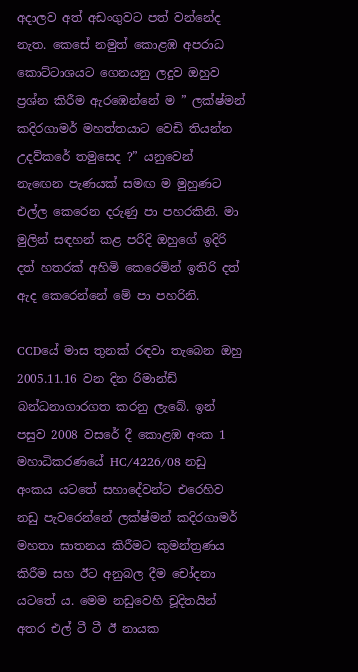අදාලව අත් අඩංගුවට පත් වන්නේද නැත. කෙසේ නමුත් කොළඹ අපරාධ කොට්ටාශයට ගෙනයනු ලදුව ඔහුව ප්‍රශ්න කිරීම ඇරඹෙන්නේ ම ” ලක්ෂ්මන් කදිරගාමර් මහත්තයාට වෙඩි තියන්න උදව්කරේ තමුසෙද ?” යනුවෙන් නැඟෙන පැණයක් සමඟ ම මුහුණට එල්ල කෙරෙන දරුණු පා පහරකිනි. මා මුලින් සඳහන් කළ පරිදි ඔහුගේ ඉදිරි දත් හතරක් අහිමි කෙරෙමින් ඉතිරි දත් ඇද කෙරෙන්නේ මේ පා පහරිනි.

CCDයේ මාස තුනක් රඳවා තැබෙන ඔහු 2005.11.16 වන දින රිමාන්ඩ් බන්ධනාගාරගත කරනු ලැබේ. ඉන් පසුව 2008 වසරේ දී කොළඹ අංක 1 මහාධිකරණයේ HC/4226/08 නඩු අංකය යටතේ සහාදේවන්ට එරෙහිව නඩු පැවරෙන්නේ ලක්ෂ්මන් කදිරගාමර් මහතා ඝාතනය කිරීමට කුමන්ත්‍රණය කිරීම සහ ඊට අනුබල දීම චෝදනා යටතේ ය. මෙම නඩුවෙහි චූදිතයින් අතර එල් ටී ටී ඊ නායක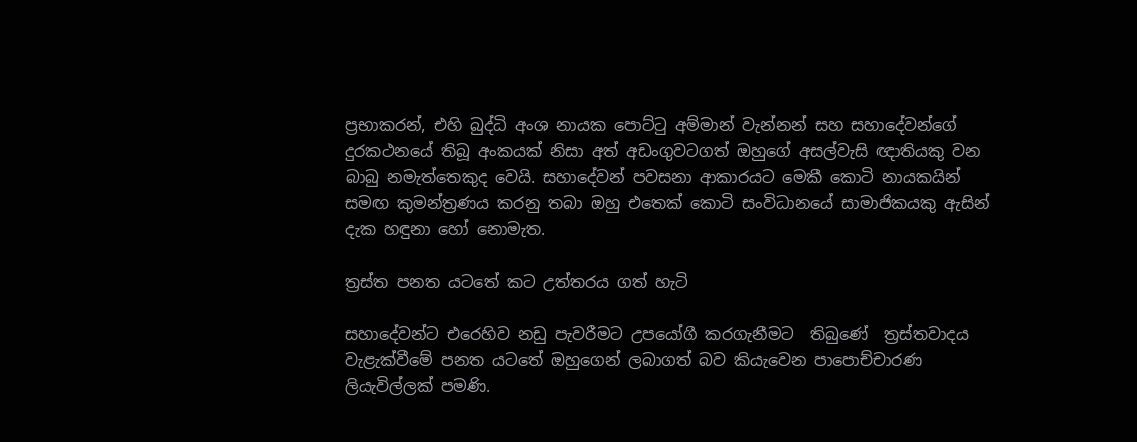ප්‍රභාකරන්, එහි බුද්ධි අංශ නායක පොට්ටු අම්මාන් වැන්නන් සහ සහාදේවන්ගේ දුරකථනයේ තිබූ අංකයක් නිසා අත් අඩංගුවටගත් ඔහුගේ අසල්වැසි ඥාතියකු වන බාබු නමැත්තෙකුද වෙයි. සහාදේවන් පවසනා ආකාරයට මෙකී කොටි නායකයින් සමඟ කුමන්ත්‍රණය කරනු තබා ඔහු එතෙක් කොටි සංවිධානයේ සාමාජිකයකු ඇසින් දැක හඳුනා හෝ නොමැත.

ත්‍රස්ත පනත යටතේ කට උත්තරය ගත් හැටි

සහාදේවන්ට එරෙහිව නඩු පැවරීමට උපයෝගී කරගැනීමට  තිබුණේ  ත්‍රස්තවාදය වැළැක්වීමේ පනත යටතේ ඔහුගෙන් ලබාගත් බව කියැවෙන පාපොච්චාරණ ලියැවිල්ලක් පමණි.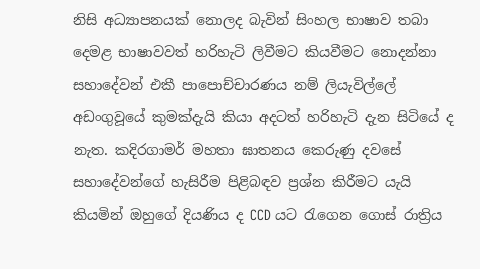නිසි අධ්‍යාපනයක් නොලද බැවින් සිංහල භාෂාව තබා දෙමළ භාෂාවවත් හරිහැටි ලිවීමට කියවීමට නොදන්නා සහාදේවන් එකී පාපොච්චාරණය නම් ලියැවිල්ලේ අඩංගුවූයේ කුමක්දැයි කියා අදටත් හරිහැටි දැන සිටියේ ද නැත. කදිරගාමර් මහතා ඝාතනය කෙරුණු දවසේ සහාදේවන්ගේ හැසිරීම පිළිබඳව ප්‍රශ්න කිරීමට යැයි කියමින් ඔහුගේ දියණිය ද CCD යට රැගෙන ගොස් රාත්‍රිය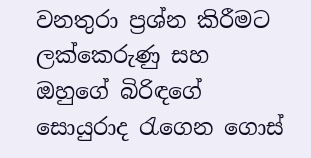වනතුරා ප්‍රශ්න කිරීමට ලක්කෙරුණු සහ ඔහුගේ බිරිඳගේ සොයුරාද රැගෙන ගොස්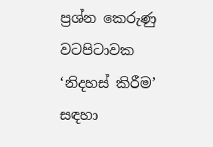ප්‍රශ්න කෙරුණු වටපිටාවක ‘නිදහස් කිරීම’ සඳහා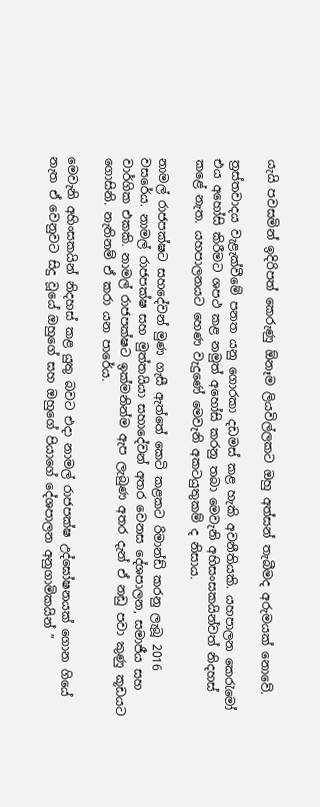යැයි පවසමින් ඉදිරිපත් කෙරුණු ඕනෑම ලියවිල්ලකට ඔහු අත්සන් තැබීමද අරුමයක් නොවේ.

ත්‍රස්තවාදය වැළැක්වීමේ පනත යනු ගොරකා දඩමස් කළ හැකි අවනීතියකි. යහපාලන කෙරැමෝ එය අහෝසි කිරීමට ශපථ කළ නමුත් අහෝසි කරනු තබා මෙවැනි අහිසංසකයින්වත් නිදහස් කළේ නැත. යහපාලනයට හෙණ වැදුණේ මෙවැනි අකටයුතුකම් ද නිසාය.

නාමල් රාජපක්ෂට සහදේවන් මුණ ගැසී ඇත්තේ කෙටි කළකට රිමාන්ඩ් කරනු ලැබූ 2016 වසරේය. නාමල් රාජපක්ෂ සහ මුත්තයියා සහාදේවන් අතර වෙනස දේශපාලන, සමාජීය සහ වාර්ගික එකකි. නාමල් රාජපක්ෂට ඉක්මනින්ම ඇප ලැබුණ අතර දැන් ඒ නඩු පවා කුණු කූඩයට ගොසිනි. නැතිනම් ඒ කරා යන පාරේය.

මෙවැනි අහිංසකයින් නිදහස් කළ යුතු බවට එදා නාමල් රාජපක්ෂ උද්ඝෝෂනයක් ගොන ගියේ නැත ඒ වෙනුවට සිදු වූයේ ඔහුගේ සහ ඔහුගේ පියාගේ දේශපාලන අනුගාමිකයින් ”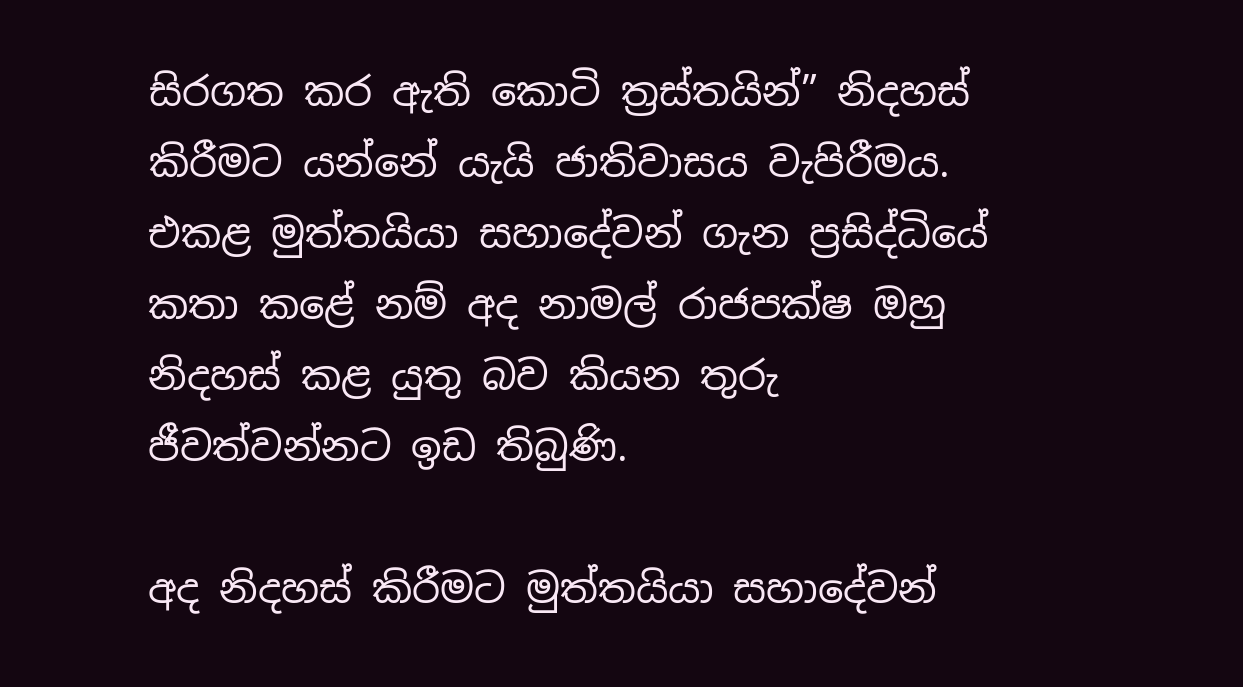සිරගත කර ඇති කොටි ත්‍රස්තයින්” නිදහස් කිරීමට යන්නේ යැයි ජාතිවාසය වැපිරීමය. එකළ මුත්තයියා සහාදේවන් ගැන ප්‍රසිද්ධියේ කතා කළේ නම් අද නාමල් රාජපක්ෂ ඔහු නිදහස් කළ යුතු බව කියන තුරු ජීවත්වන්නට ඉඩ තිබුණි.

අද නිදහස් කිරීමට මුත්තයියා සහාදේවන්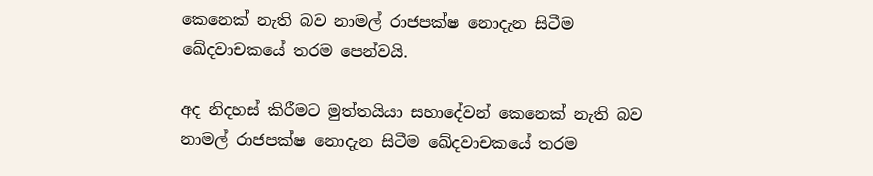කෙනෙක් නැති බව නාමල් රාජපක්ෂ නොදැන සිටීම ඛේදවාචකයේ තරම පෙන්වයි.

අද නිදහස් කිරීමට මුත්තයියා සහාදේවන් කෙනෙක් නැති බව නාමල් රාජපක්ෂ නොදැන සිටීම ඛේදවාචකයේ තරම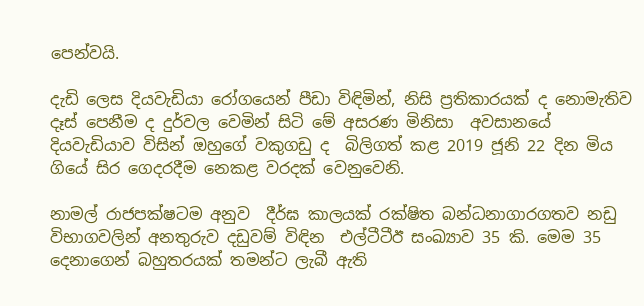පෙන්වයි.

දැඩි ලෙස දියවැඩියා රෝගයෙන් පීඩා විඳිමින්, නිසි ප්‍රතිකාරයක් ද නොමැතිව දෑස් පෙනීම ද දුර්වල වෙමින් සිටි මේ අසරණ මිනිසා  අවසානයේ දියවැඩියාව විසින් ඔහුගේ වකුගඩු ද  බිලිගත් කළ 2019 ජූනි 22 දින මිය ගියේ සිර ගෙදරදීම නෙකළ වරදක් වෙනුවෙනි.

නාමල් රාජපක්ෂටම අනුව  දීර්ඝ කාලයක් රක්ෂිත බන්ධනාගාරගතව නඩු විභාගවලින් අනතුරුව දඩුවම් විඳින  එල්ටීටීඊ සංඛ්‍යාව 35 කි. මෙම 35 දෙනාගෙන් බහුතරයක් තමන්ට ලැබී ඇති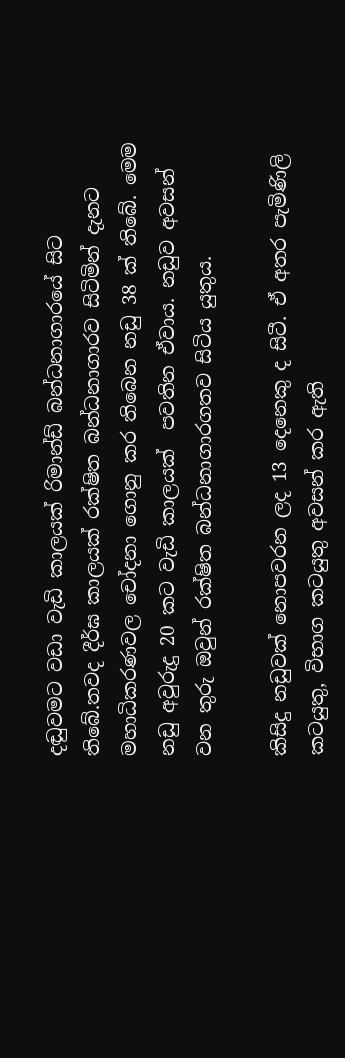දඬුවමට වඩා වැඩි කාලයක් රිමාන්ඩ් බන්ධනාගාරයේ සිට තිබේ.තවද දීර්ඝ කාලයක් රක්ෂිත බන්ධනාගාරව සිටිමින් දැනට මහාධිකරණවල චෝදනා ගොනු කර තිබෙන නඩු 38 ක් තිබේ. මෙම නඩු අවුරුදු 20 කට වැඩි කාලයක්  පවතින ඒවාය. නඩුව අවසන් වන තුරු ඔවුන් රක්ෂිත බන්ධනාගාරගතව සිටිය යුතුය.

කිසිදු නඩුවක් නොපවරන ලද 13 දෙනෙකු ද සිටී. ඒ අතර පැමිණිලි කටයුතු, විභාග කටයුතු අවසන් කර ඇති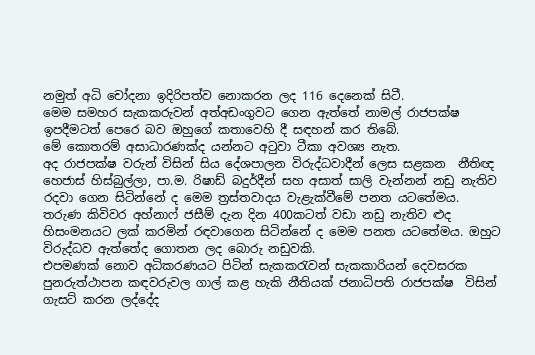නමුත් අධි චෝදනා ඉදිරිපත්ව නොකරන ලද 116 දෙනෙක් සිටී.
මෙම සමහර සැකකරුවන් අත්අඩංගුවට ගෙන ඇත්තේ නාමල් රාජපක්ෂ ඉපදීමටත් පෙරෙ බව ඔහුගේ කතාවෙහි දී සඳහන් කර තිබේ.
මේ කොතරම් අසාධාරණක්ද යන්නට අටුවා ටීකා අවශ්‍ය නැත.
අද රාජපක්ෂ වරුන් විසින් සිය දේශපාලන විරුද්ධවාදීන් ලෙස සළකන  නීතිඥ හෙජාස් හිස්බුල්ලා, පා.ම. රිෂාඩ් බදුර්දීන් සහ අසාත් සාලි වැන්නන් නඩු නැතිව රදවා ගෙන සිටින්නේ ද මෙම ත්‍රස්තවාදය වැළැක්වීමේ පනත යටතේමය.
තරුණ කිවිවර අහ්නාෆ් ජසීම් දැන දින 400කටත් වඩා නඩු නැතිව ළුද හිසංමනයට ලක් කරමින් රඳවාගෙන සිටින්නේ ද මෙම පනත යටතේමය. ඔහුට විරුද්ධව ඇත්තේද ගොතන ලද බොරු නඩුවකි.
එපමණක් නොව අධිකරණයට පිටින් සැකකරැවන් සැකකාරියන් දෙවසරක පුනරුත්ථාපන කඳවරුවල ගාල් කළ හැකි නීතියක් ජනාධිපති රාජපක්ෂ  විසින් ගැසට් කරන ලද්දේද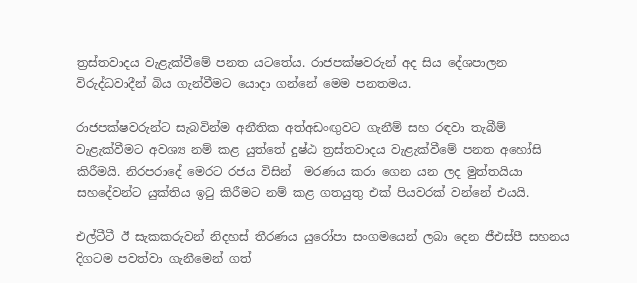ත්‍රස්තවාදය වැළැක්වීමේ පනත යටතේය. රාජපක්ෂවරුන් අද සිය දේශපාලන විරුද්ධවාදීන් බිය ගැන්වීමට යොදා ගන්නේ මෙම පනතමය.

රාජපක්ෂවරුන්ට සැබවින්ම අනීතික අත්අඩංඟුවට ගැනීම් සහ රඳවා තැබීම් වැළැක්වීමට අවශ්‍ය නම් කළ යුත්තේ දුෂ්ඨ ත්‍රස්තවාදය වැළැක්වීමේ පනත අහෝසි කිරීමයි. නිරපරාදේ මෙරට රජය විසින්  මරණය කරා ගෙන යන ලද මුත්තයියා සහදේවන්ට යුක්තිය ඉටු කිරීමට නම් කළ ගතයුතු එක් පියවරක් වන්නේ එයයි.

එල්ටීටී ඊ සැකකරුවන් නිදහස් තීරණය යුරෝපා සංගමයෙන් ලබා දෙන ජීඑස්පී සහනය දිගටම පවත්වා ගැනීමෙන් ගත්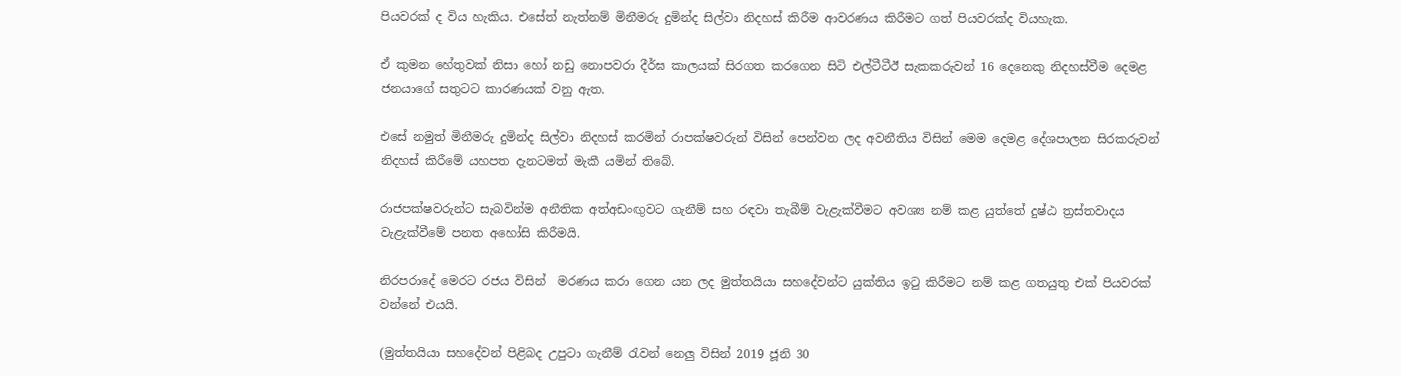පියවරක් ද විය හැකිය. එසේත් නැත්නම් මිනීමරු දුමින්ද සිල්වා නිදහස් කිරීම ආවරණය කිරීමට ගත් පියවරක්ද වියහැක.

ඒ කුමන හේතුවක් නිසා හෝ නඩු නොපවරා දීර්ඝ කාලයක් සිරගත කරගෙන සිටි එල්ටීටීඊ සැකකරුවන් 16 දෙනෙකු නිදහස්වීම දෙමළ ජනයාගේ සතුටට කාරණයක් වනු ඇත.

එසේ නමුත් මිනීමරු දුමින්ද සිල්වා නිදහස් කරමින් රාපක්ෂවරුන් විසින් පෙන්වන ලද අවනීතිය විසින් මෙම දෙමළ දේශපාලන සිරකරුවන් නිදහස් කිරීමේ යහපත දැනටමත් මැකී යමින් තිබේ.

රාජපක්ෂවරුන්ට සැබවින්ම අනීතික අත්අඩංඟුවට ගැනීම් සහ රඳවා තැබීම් වැළැක්වීමට අවශ්‍ය නම් කළ යුත්තේ දුෂ්ඨ ත්‍රස්තවාදය වැළැක්වීමේ පනත අහෝසි කිරීමයි.

නිරපරාදේ මෙරට රජය විසින්  මරණය කරා ගෙන යන ලද මුත්තයියා සහදේවන්ට යුක්තිය ඉටු කිරීමට නම් කළ ගතයුතු එක් පියවරක් වන්නේ එයයි.

(මුත්තයියා සහදේවන් පිළිබද උපුටා ගැනීම් රැවන් නෙලු විසින් 2019 ජූනි 30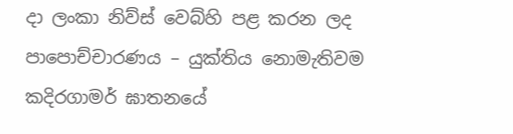දා ලංකා නිව්ස් වෙබ්හි පළ කරන ලද පාපොච්චාරණය – යුක්තිය නොමැතිවම කදිරගාමර් ඝාතනයේ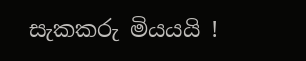සැකකරු මියයයි !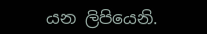යන ලිපියෙනි.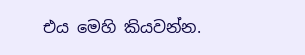එය මෙහි කියවන්න.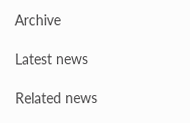Archive

Latest news

Related news